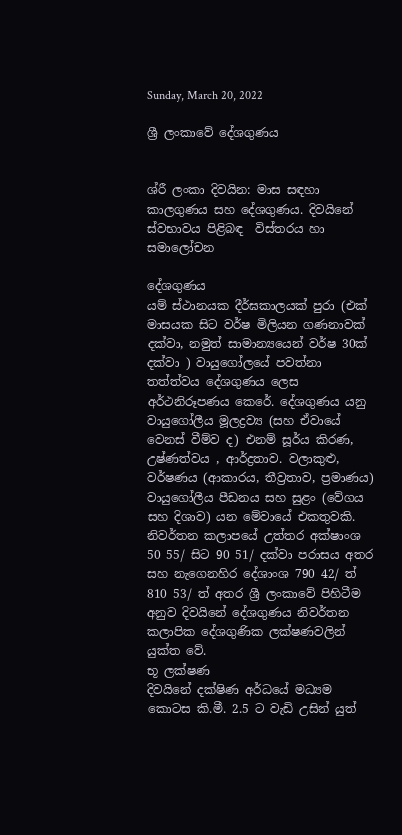Sunday, March 20, 2022

ශ්‍රී ලංකාවේ දේශගුණය


ශ්රී ලංකා දිවයින: මාස සඳහා කාලගුණය සහ දේශගුණය. දිවයිනේ ස්වභාවය පිළිබඳ  විස්තරය හා සමාලෝචන

දේශගුණය
යම් ස්ථානයක දීර්ඝකාලයක් පුරා (එක් මාසයක සිට වර්ෂ මිලියන ගණනාවක් දක්වා, නමුත් සාමාන්‍යයෙන් වර්ෂ 30ක් දක්වා ) වායුගෝලයේ පවත්නා තත්ත්වය දේශගුණය ලෙස අර්ථනිරූපණය කෙරේ. දේශගුණය යනු වායුගෝලීය මූලද්‍රව්‍ය (සහ ඒවායේ වෙනස් වීම්ව ද) එනම් සූර්ය කිරණ, උෂ්ණත්වය , ආර්ද්‍රතාව. වලාකුළු, වර්ෂණය (ආකාරය, තීව්‍රතාව, ප්‍රමාණය) වායුගෝලීය පීඩනය සහ සුළං (වේගය සහ දිශාව) යන මේවායේ එකතුවකි.
නිවර්තන කලාපයේ උත්තර අක්ෂාංශ 50 55/ සිට 90 51/ දක්වා පරාසය අතර  සහ නැගෙනහිර දේශාංශ 790 42/ ත් 810 53/ ත් අතර ශ්‍රී ලංකාවේ පිහිටීම අනුව දිවයිනේ දේශගුණය නිවර්තන කලාපික දේශගුණික ලක්ෂණවලින් යුක්ත වේ.
භූ ලක්ෂණ
දිවයිනේ දක්ෂිණ අර්ධයේ මධ්‍යම කොටස කි.මී. 2.5 ට වැඩි උසින් යුත්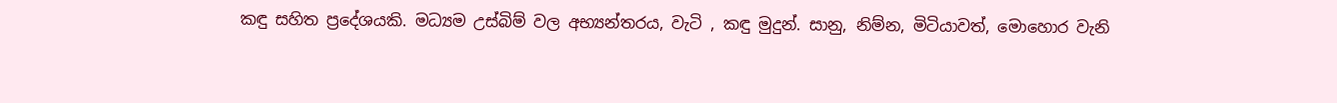කඳු සහිත ප්‍රදේශයකි. මධ්‍යම උස්බිම් වල අභ්‍යන්තරය, වැටි , කඳු මුදුන්. සානු, නිම්න, මිටියාවත්, මොහොර වැනි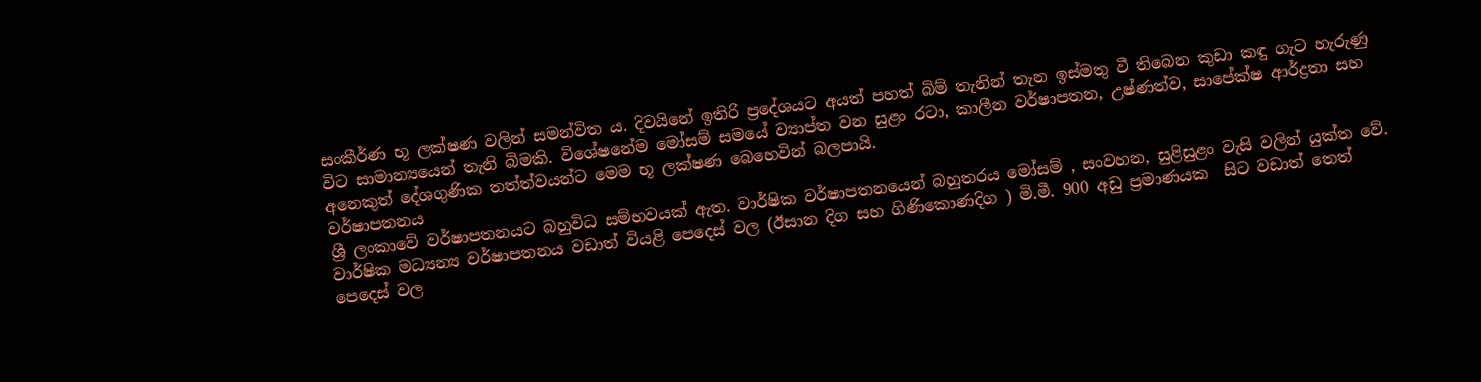සංකීර්ණ භූ ලක්ෂණ වලින් සමන්විත ය. දිවයිනේ ඉතිරි ප්‍රදේශයට අයත් පහත් බිම් තැනින් තැන ඉස්මතු වී තිබෙන කුඩා කඳු ගැට හැරුණු විට සාමාන්‍යයෙන් තැනි බිමකි. විශේෂනේම මෝසම් සමයේ ව්‍යාප්ත වන සුළං රටා, කාලීන වර්ෂාපතන, උෂ්ණත්ව, සාපේක්ෂ ආර්ද්‍රතා සහ අනෙකුත් දේශගුණික තත්ත්වයන්ට මෙම භූ ලක්ෂණ බෙහෙවින් බලපායි.
වර්ෂාපතනය
ශ්‍රී ලංකාවේ වර්ෂාපතනයට බහුවිධ සම්භවයක් ඇත. වාර්ෂික වර්ෂාපතනයෙන් බහුතරය මෝසම් , සංවහන, සුළිසුළං වැසි වලින් යුක්ත වේ. වාර්ෂික මධ්‍යන්‍ය වර්ෂාපතනය වඩාත් වියළි පෙදෙස් වල (ඊසාන දිග සහ ගිණිකොණදිග ) මි.මී. 900 අඩු ප්‍රමාණයක  සිට වඩාත් තෙත් පෙදෙස් වල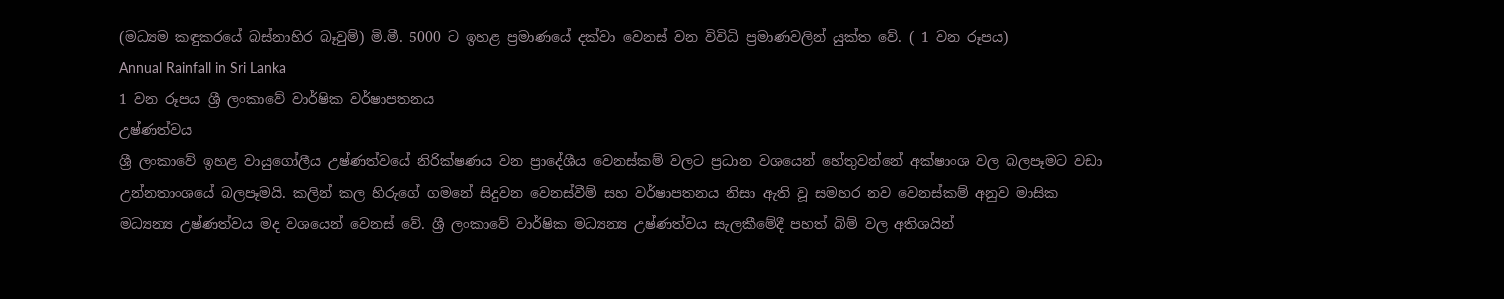(මධ්‍යම කඳුකරයේ බස්නාහිර බෑවුම්) මි.මී. 5000 ට ඉහළ ප්‍රමාණයේ දක්වා වෙනස් වන විවිධි ප්‍රමාණවලින් යුක්ත වේ. ( 1 වන රූපය)
Annual Rainfall in Sri Lanka
1 වන රූපය ශ්‍රී ලංකාවේ වාර්ෂික වර්ෂාපතනය
උෂ්ණත්වය
ශ්‍රී ලංකාවේ ඉහළ වායුගෝලීය උෂ්ණත්වයේ නිරික්ෂණය වන ප්‍රාදේශීය වෙනස්කම් වලට ප්‍රධාන වශයෙන් හේතුවන්නේ අක්ෂාංශ වල බලපෑමට වඩා උන්නතාංශයේ බලපෑමයි. කලින් කල හිරුගේ ගමනේ සිදුවන වෙනස්වීම් සහ වර්ෂාපතනය නිසා ඇති වූ සමහර නව වෙනස්කම් අනුව මාසික මධ්‍යන්‍ය උෂ්ණත්වය මද වශයෙන් වෙනස් වේ. ශ්‍රී ලංකාවේ වාර්ෂික මධ්‍යන්‍ය උෂ්ණත්වය සැලකීමේදී පහත් බිම් වල අතිශයින්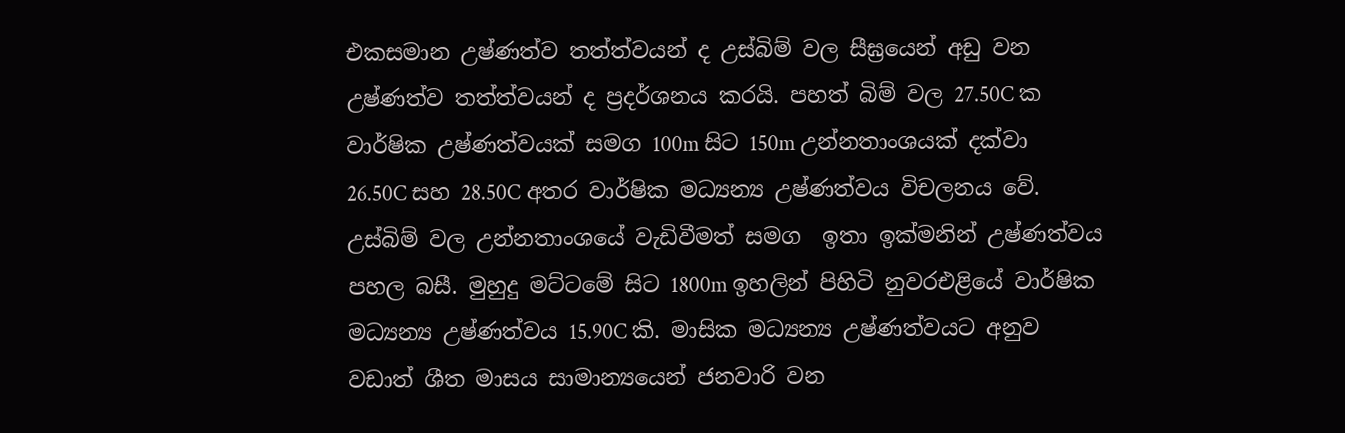එකසමාන උෂ්ණත්ව තත්ත්වයන් ද උස්බිම් වල සීඝ්‍රයෙන් අඩු වන උෂ්ණත්ව තත්ත්වයන් ද ප්‍රදර්ශනය කරයි. පහත් බිම් වල 27.50C ක වාර්ෂික උෂ්ණත්වයක් සමග 100m සිට 150m උන්නතාංශයක් දක්වා 26.50C සහ 28.50C අතර වාර්ෂික මධ්‍යන්‍ය උෂ්ණත්වය විචලනය වේ. උස්බිම් වල උන්නතාංශයේ වැඩිවීමත් සමග  ඉතා ඉක්මනින් උෂ්ණත්වය පහල බසී. මුහුදු මට්ටමේ සිට 1800m ඉහලින් පිහිටි නුවරඑළියේ වාර්ෂික මධ්‍යන්‍ය උෂ්ණත්වය 15.90C කි. මාසික මධ්‍යන්‍ය උෂ්ණත්වයට අනුව වඩාත් ශීත මාසය සාමාන්‍යයෙන් ජනවාරි වන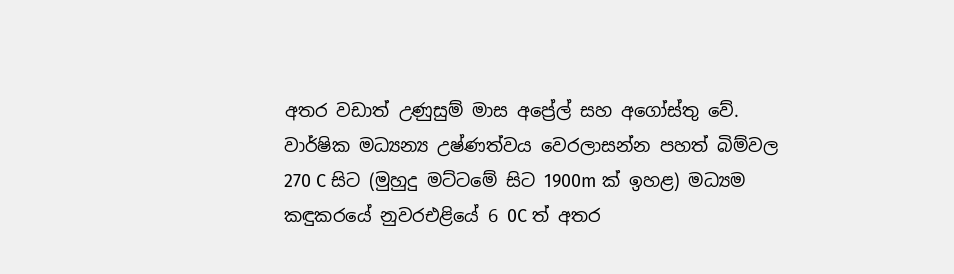අතර වඩාත් උණුසුම් මාස අප්‍රේල් සහ අගෝස්තු වේ.
වාර්ෂික මධ්‍යන්‍ය උෂ්ණත්වය වෙරලාසන්න පහත් බිම්වල 270 C සිට (මුහුදු මට්ටමේ සිට 1900m ක් ඉහළ) මධ්‍යම කඳුකරයේ නුවරඑළියේ 6 0C ත් අතර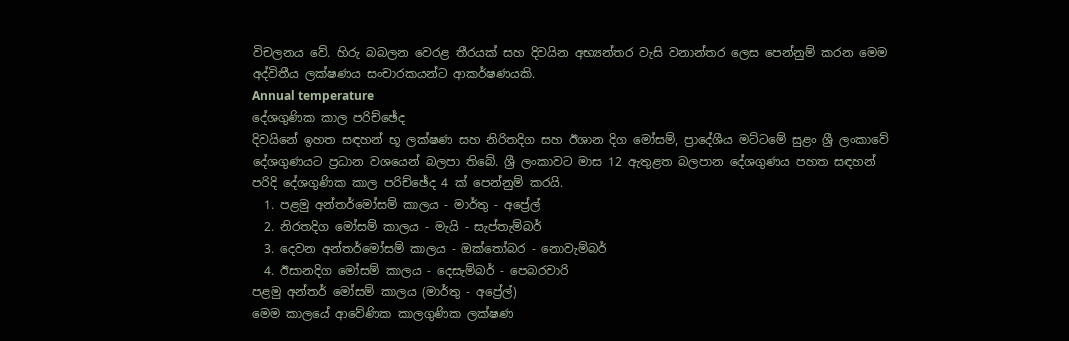විචලනය වේ. හිරු බබලන වෙරළ තීරයක් සහ දිවයින අභ්‍යන්තර වැසි වනාන්තර ලෙස පෙන්නුම් කරන මෙම අද්විතීය ලක්ෂණය සංචාරකයන්ට ආකර්ෂණයකි.
Annual temperature
දේශගුණික කාල පරිච්ඡේද
දිවයිනේ ඉහත සඳහන් භූ ලක්ෂණ සහ නිරිතදිග සහ ඊශාන දිග මෝසම්, ප්‍රාදේශීය මට්ටමේ සුළං ශ්‍රී ලංකාවේ දේශගුණයට ප්‍රධාන වශයෙන් බලපා තිබේ. ශ්‍රී ලංකාවට මාස 12 ඇතුළත බලපාන දේශගුණය පහත සඳහන් පරිදි දේශගුණික කාල පරිච්ඡේද 4 ක් පෙන්නුම් කරයි.
  1. පළමු අන්තර්මෝසම් කාලය - මාර්තු - අප්‍රේල්
  2. නිරතදිග මෝසම් කාලය - මැයි - සැප්තැම්බර්
  3. දෙවන අන්තර්මෝසම් කාලය - ඔක්තෝබර - නොවැම්බර්
  4. ඊසානදිග මෝසම් කාලය - දෙසැම්බර් - පෙබරවාරි
පළමු අන්තර් මෝසම් කාලය (මාර්තු - අප්‍රේල්)
මෙම කාලයේ ආවේණික කාලගුණික ලක්ෂණ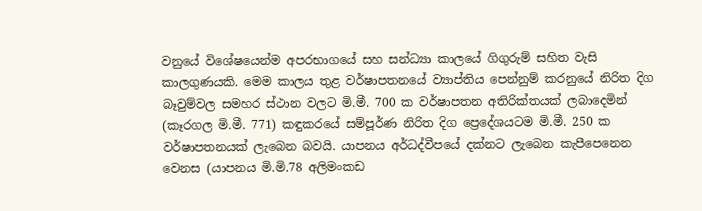වනුයේ විශේෂයෙන්ම අපරභාගයේ සහ සන්ධ්‍යා කාලයේ ගිගුරුම් සහිත වැසි කාලගුණයකි. මෙම කාලය තුළ වර්ෂාපතනයේ ව්‍යාප්තිය පෙන්නුම් කරනුයේ නිරිත දිග බෑවුම්වල සමහර ස්ථාන වලට මි.මී. 700 ක වර්ෂාපතන අතිරික්තයක් ලබාදෙමින් (කෑරගල මි.මී. 771) කඳුකරයේ සම්පූර්ණ නිරිත දිග ප්‍රෙදේශයටම මි.මී. 250 ක වර්ෂාපතනයක් ලැබෙන බවයි. යාපනය අර්ධද්වීපයේ දක්නට ලැබෙන කැපීපෙනෙන වෙනස (යාපනය මි.මි.78 අලිමංකඩ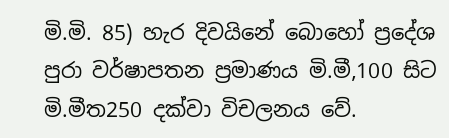මි.මි. 85) හැර දිවයිනේ බොහෝ ප්‍රදේශ පුරා වර්ෂාපතන ප්‍රමාණය මි.මී,100 සිට මි.මීත250 දක්වා විචලනය වේ.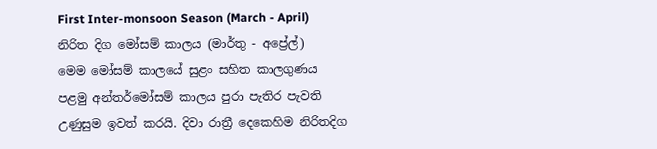First Inter-monsoon Season (March - April)
නිරිත දිග මෝසම් කාලය (මාර්තු - අප්‍රේල්)
මෙම මෝසම් කාලයේ සුළං සහිත කාලගුණය පළමු අන්තර්මෝසම් කාලය පුරා පැතිර පැවති උණුසුම ඉවත් කරයි. දිවා රාත්‍රී දෙකෙහිම නිරිතදිග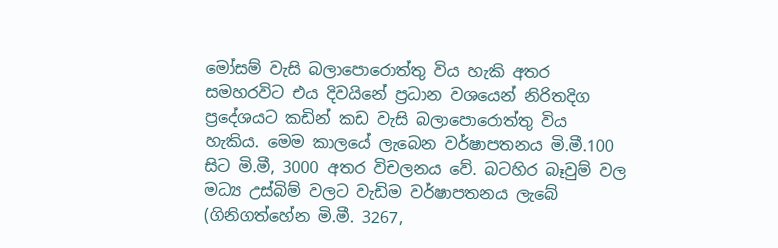මෝසම් වැසි බලාපොරොත්තු විය හැකි අතර සමහරවිට එය දිවයිනේ ප්‍රධාන වශයෙන් නිරිතදිග ප්‍රදේශයට කඩින් කඩ වැසි බලාපොරොත්තු විය හැකිය. මෙම කාලයේ ලැබෙන වර්ෂාපතනය මි.මී.100 සිට මි.මී, 3000 අතර විචලනය වේ. බටහිර බෑවුම් වල මධ්‍ය උස්බිම් වලට වැඩිම වර්ෂාපතනය ලැබේ (ගිනිගත්හේන මි.මී. 3267,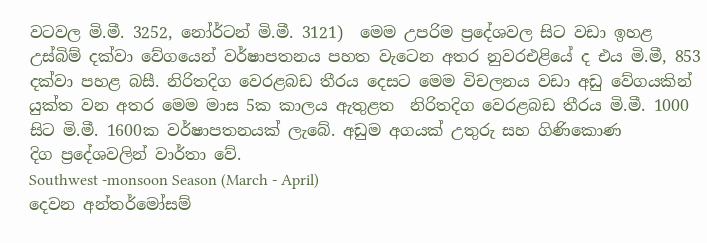වටවල මි.මී. 3252, නෝර්ටන් මි.මී. 3121)  මෙම උපරිම ප්‍රදේශවල සිට වඩා ඉහළ උස්බිම් දක්වා වේගයෙන් වර්ෂාපතනය පහත වැටෙන අතර නුවරඑළියේ ද එය මි.මී, 853 දක්වා පහළ බසී. නිරිතදිග වෙරළබඩ තීරය දෙසට මෙම විචලනය වඩා අඩු වේගයකින් යුක්ත වන අතර මෙම මාස 5ක කාලය ඇතුළත  නිරිතදිග වෙරළබඩ තීරය මි.මී. 1000 සිට මි.මී. 1600ක වර්ෂාපතනයක් ලැබේ. අඩුම අගයක් උතුරු සහ ගිණිකොණ දිග ‍ප්‍රදේශවලින් වාර්තා වේ.
Southwest -monsoon Season (March - April)
දෙවන අන්තර්මෝසම්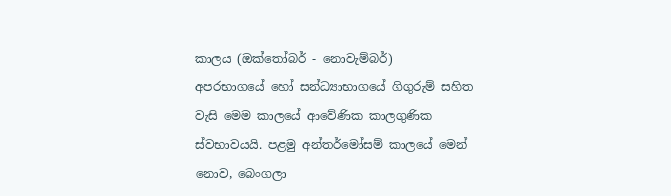කාලය (ඔක්තෝබර් - නොවැම්බර්)
අපරභාගයේ හෝ සන්ධ්‍යාභාගයේ ගිගුරුම් සහිත වැසි මෙම කාලයේ ආවේණික කාලගුණික ස්වභාවයයි. පළමු අන්තර්මෝසම් කාලයේ මෙන් නොව, බෙංගලා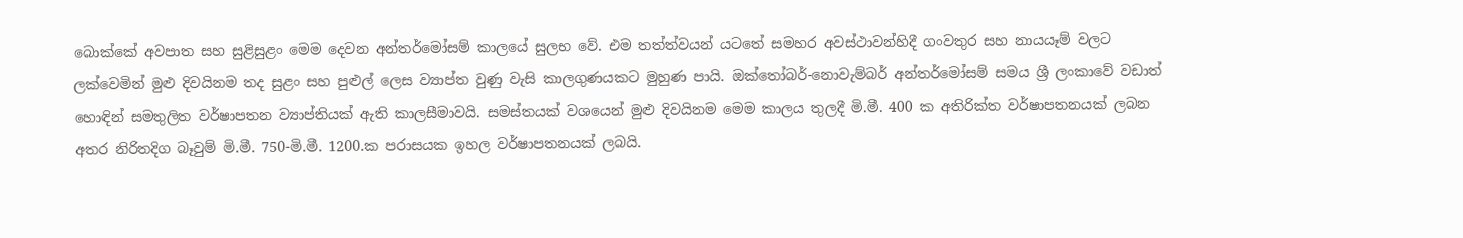බොක්කේ අවපාත සහ සුළිසුළං මෙම දෙවන අන්තර්මෝසම් කාලයේ සුලභ වේ. එම තත්ත්වයන් යටතේ සමහර අවස්ථාවන්හිදී ගංවතුර සහ නායයෑම් වලට ලක්වෙමින් මුළු දිවයිනම තද සුළං සහ පුළුල් ලෙස ව්‍යාප්ත වුණු වැසි කාලගුණයකට මුහුණ පායි. ඔ‍ක්තෝබර්-නොවැම්බර් අන්තර්මෝසම් සමය ශ්‍රී ලංකාවේ වඩාත් හොඳින් සමතුලිත වර්ෂාපතන ව්‍යාප්තියක් ඇති කාලසීමාවයි. සමස්තයක් වශයෙන් මුළු දිවයිනම මෙම කාලය තුලදී මි.මී. 400 ක අතිරික්ත වර්ෂාපතනයක් ලබන අතර නිරිතදිග බෑවුම් මි.මී. 750-මි.මී. 1200.ක පරාසයක ඉහල වර්ෂාපතනයක් ලබයි.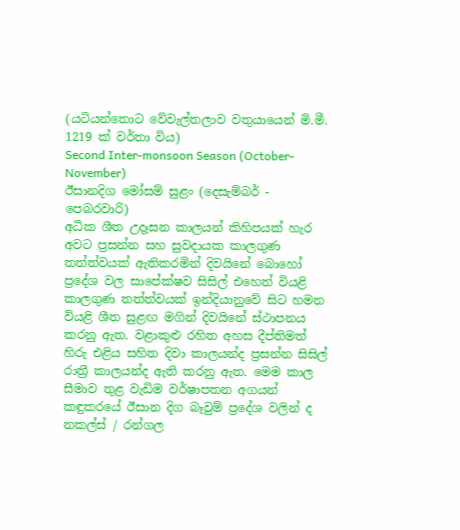(යටියන්තොට වේවැල්තලාව වතුයායෙන් මි.මී. 1219 ක් වර්තා විය)
Second Inter-monsoon Season (October-November)
ඊසානදිග මෝසම් සුළං (දෙසැම්බර් - පෙබරවාරි)
අධික ශීත උදෑසන කාලයන් කිහිපයක් හැර අවට ප්‍රසන්න සහ සුවදායක කාලගුණ තත්ත්වයක් ඇතිකරමින් දිවයිනේ බොහෝ ප්‍රදේශ වල සාපේක්ෂව සිසිල් එහෙත් වියළි කාලගුණ තත්ත්වයක් ඉන්දියානුවේ සිට හමන වියළි ශීත සුළඟ මගින් දිවයිනේ ස්ථාපනය කරනු ඇත. වළාකුළු රහිත අහස දීප්තිමත් හිරු එළිය සහිත දිවා කාලයන්ද ප්‍රසන්න සිසිල් රාත්‍රී කාලයන්ද ඇති කරනු ඇත. මෙම කාල සීමාව තුළ වැඩිම වර්ෂාපතන අගයන් කඳුකරයේ ඊසාන දිග බෑවුම් ප්‍රදේශ වලින් ද නකල්ස් / රන්ගල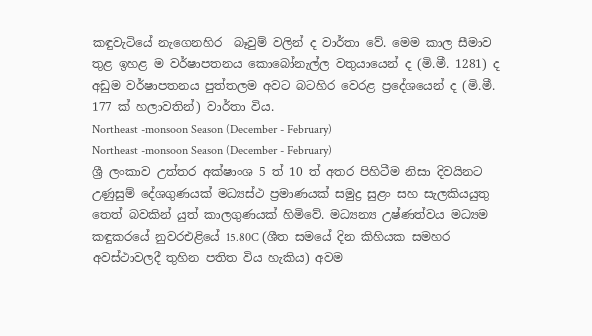කඳුවැටියේ නැගෙනහිර  බෑවුම් වලින් ද වාර්තා වේ. මෙම කාල සීමාව තුළ ඉහළ ම වර්ෂාපතනය කොබෝනැල්ල වතුයායෙන් ද (මි.මී. 1281) ද අඩුම වර්ෂාපතනය පුත්තලම අවට බටහිර වෙරළ ප්‍රදේශයෙන් ද (මි.මී. 177 ක් හලාවතින්) වාර්තා විය.
Northeast -monsoon Season (December - February)
Northeast -monsoon Season (December - February)
ශ්‍රී ලංකාව උත්තර අක්ෂාංශ 5 ත් 10 ත් අතර පිහිටීම නිසා දිවයිනට උණුසුම් දේශගුණයක් මධ්‍යස්ථ ප්‍රමාණයක් සමුද්‍ර සුළං සහ සැලකියයුතු  තෙත් බවකින් යුත් කාලගුණයක් හිමිවේ. මධ්‍යන්‍ය උෂ්ණත්වය මධ්‍යම කඳුකරයේ නුවරඑළියේ 15.80C (ශීත සමයේ දින කිහියක සමහර අවස්ථාවලදී තුහින පතිත විය හැකිය) අවම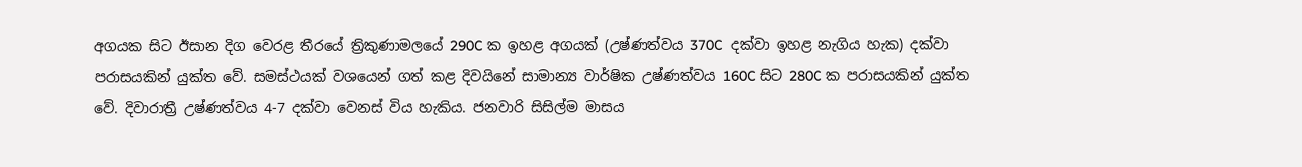අගයක සිට ඊසාන දිග වෙරළ තීරයේ ත්‍රිකුණාමලයේ 290C ක ඉහළ අගයක් (උෂ්ණත්වය 370C  දක්වා ඉහළ නැගිය හැක) දක්වා පරාසයකින් යුක්ත වේ. සමස්ථයක් වශයෙන් ගත් කළ දිවයිනේ සාමාන්‍ය වාර්ෂික උෂ්ණත්වය 160C සිට 280C ක පරාසයකින් යුක්ත වේ. දිවාරාත්‍රී උෂ්ණත්වය 4-7 දක්වා වෙනස් විය හැකිය. ජනවාරි සිසිල්ම මාසය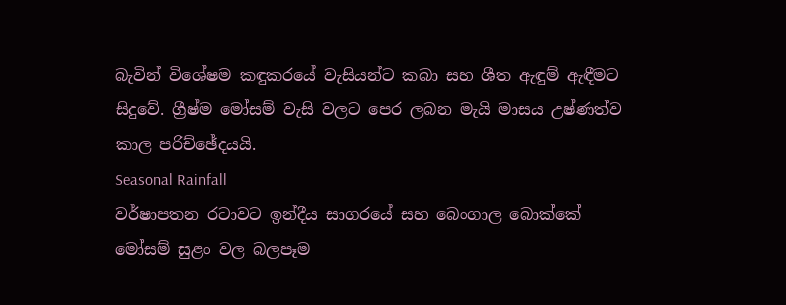බැවින් විශේෂම කඳුකරයේ වැසියන්ට කබා සහ ශීත ඇඳුම් ඇඳීමට සිදුවේ. ග්‍රීෂ්ම මෝසම් වැසි වලට පෙර ලබන මැයි මාසය උෂ්ණත්ව කාල පරිච්ඡේදයයි.
Seasonal Rainfall
වර්ෂාපතන රටාවට ඉන්දීය සාගරයේ සහ බෙංගාල බොක්කේ මෝසම් සුළං වල බලපෑම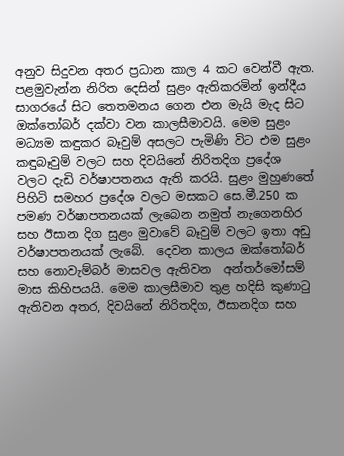අනුව සිදුවන අතර ප්‍රධාන කාල 4 කට වෙන්වී ඇත. පළමුවැන්න නිරිත දෙසින් සුළං ඇතිකරමින් ඉන්දීය සාගරයේ සිට තෙතමනය ගෙන එන මැයි මැද සිට ඔක්තෝබර් දක්වා වන කාලසීමාවයි. මෙම සුළං මධ්‍යම කඳුකර බෑවුම් අසලට පැමිණි විට එම සුළං කඳුබෑවුම් වලට සහ දිවයිනේ නිරිතදිග ප්‍රදේශ වලට දැඩි වර්ෂාපතනය ඇති කරයි. සුළං මුහුණතේ පිහිටි සමහර ප්‍රදේශ වලට මසකට සෙ‍.මී.250 ක පමණ වර්ෂාපතනයක් ලැබෙන නමුත් නැගෙනහිර සහ ඊසාන දිග සුළං මුවාවේ බෑවුම් වලට ඉතා අඩු වර්ෂාපතනයක් ලැබේ.  දෙවන කාලය ඔක්තෝබර් සහ නොවැම්බර් මාසවල ඇතිවන  අන්තර්මෝසම් මාස කිහිපයයි. මෙම කාලසීමාව තුළ හදිසි කුණාටු ඇතිවන අතර, දිවයිනේ නිරිතදිග, ඊසානදිග සහ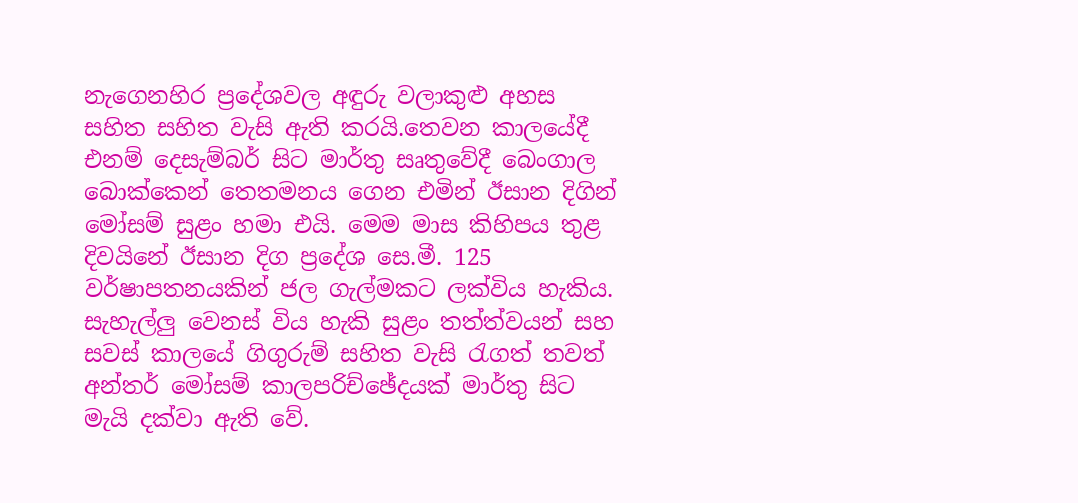නැගෙනහිර ප්‍රදේශවල අඳුරු වලාකුළු අහස සහිත සහිත වැසි ඇති කරයි.තෙවන කාලයේදී එනම් දෙසැම්බර් සිට මාර්තු සෘතුවේදී බෙංගාල බොක්කෙන් තෙතමනය ගෙන එමින් ඊසාන දිගින් මෝසම් සුළං හමා එයි. මෙම මාස කිහිපය තුළ දිවයිනේ ඊසාන දිග ප්‍රදේශ සෙ.මී. 125 වර්ෂාපතනයකින් ජල ගැල්මකට ලක්විය හැකිය. සැහැල්ලු වෙනස් විය හැකි සුළං තත්ත්වයන් සහ සවස් කාලයේ ගිගුරුම් සහිත වැසි රැගත් තවත් අන්තර් මෝසම් කාලපරිච්ඡේදයක් මාර්තු සිට මැයි දක්වා ඇති වේ.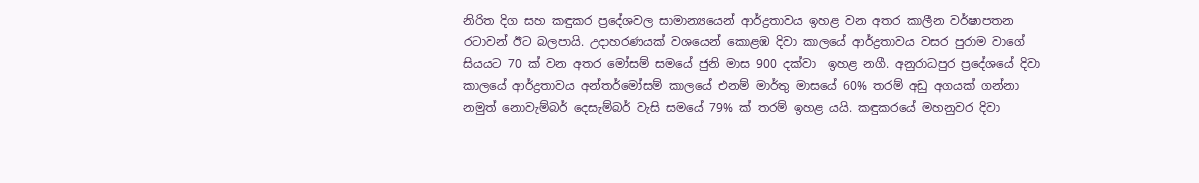නිරිත දිග සහ කඳුකර ප්‍රදේශවල සාමාන්‍යයෙන් ආර්ද්‍රතාවය ඉහළ වන අතර කාලීන වර්ෂාපතන රටාවන් ඊට බලපායි. උදාහරණයක් වශයෙන් කොළඹ දිවා කාලයේ ආර්ද්‍රතාවය වසර පුරාම වාගේ සියයට 70 ක් වන අතර මෝසම් සමයේ ජුනි මාස 900 දක්වා  ඉහළ නගී. අනුරාධපුර ප්‍රදේශයේ දිවා කාලයේ ආර්ද්‍රතාවය අන්තර්මෝසම් කාලයේ එනම් මාර්තු මාසයේ 60% තරම් අඩු අගයක් ගන්නා නමුත් නොවැම්බර් දෙසැම්බර් වැසි සමයේ 79% ක් තරම් ඉහළ යයි. කඳුකරයේ මහනුවර දිවා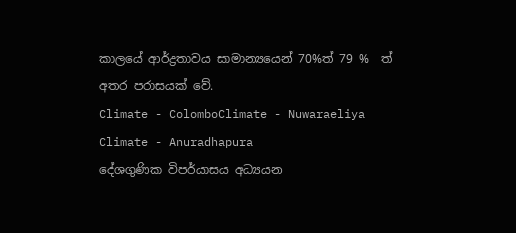කාලයේ ආර්ද්‍රතාවය සාමාන්‍යයෙන් 70%ත් 79 %  ත් අතර පරාසයක් වේ.
Climate - ColomboClimate - Nuwaraeliya
Climate - Anuradhapura
දේශගුණික විපර්යාසය අධ්‍යයන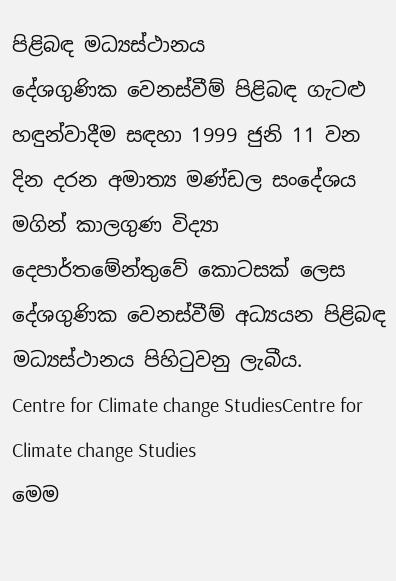පිළිබඳ මධ්‍යස්ථානය
දේශගුණික වෙනස්වීම් පිළිබඳ ගැටළු හඳුන්වාදීම සඳහා 1999 ජුනි 11 වන දින දරන අමාත්‍ය මණ්ඩල සංදේශය මගින් කාලගුණ විද්‍යා දෙපාර්තමේන්තුවේ කොටසක් ලෙස දේශගුණික වෙනස්වීම් අධ්‍යයන පිළිබඳ මධ්‍යස්ථානය පිහිටුවනු ලැබීය.
Centre for Climate change StudiesCentre for Climate change Studies
මෙම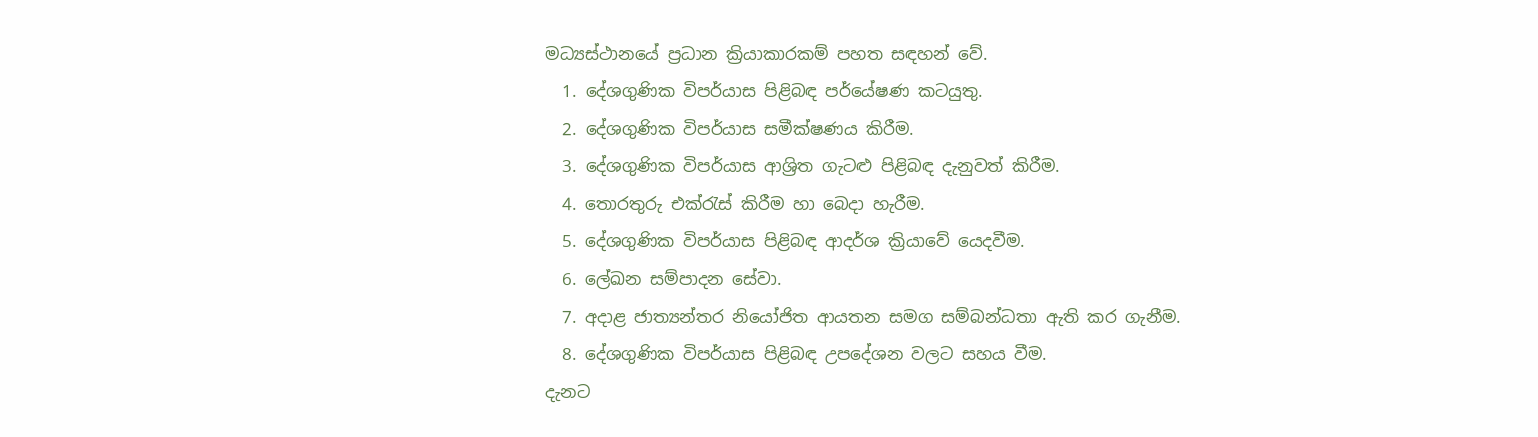මධ්‍යස්ථානයේ ප්‍රධාන ක්‍රියාකාරකම් පහත සඳහන් වේ.
  1. දේශගුණික විපර්යාස පිළිබඳ පර්යේෂණ කටයුතු.
  2. දේශගුණික විපර්යාස සමීක්ෂණය කිරීම.
  3. දේශගුණික විපර්යාස ආශ්‍රිත ගැටළු පිළිබඳ දැනුවත් කිරීම.
  4. තොරතුරු එක්රැස් කිරීම හා බෙදා හැරීම.
  5. දේශගුණික විපර්යාස පිළිබඳ ආදර්ශ ක්‍රියාවේ යෙදවීම.
  6. ලේඛන සම්පාදන සේවා.
  7. අදාළ ජාත්‍යන්තර නියෝජිත ආයතන සමග සම්බන්ධතා ඇති කර ගැනීම.
  8. දේශගුණික විපර්යාස පිළිබඳ උපදේශන වලට සහය වීම.
දැනට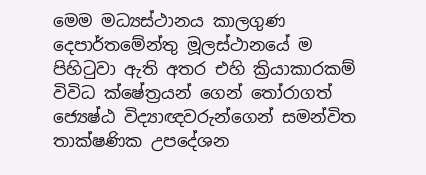මෙම මධ්‍යස්ථානය කාලගුණ දෙපාර්තමේන්තු මූලස්ථානයේ ම පිහිටුවා ඇති අතර එහි ක්‍රියාකාරකම් විවිධ ක්ෂේත්‍රයන් ගෙන් තෝරාගත් ජ්‍යෙෂ්ඨ විද්‍යාඥවරුන්ගෙන් සමන්විත තාක්ෂණික උපදේශන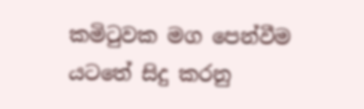කමිටුවක මග පෙන්වීම යටතේ සිදු කරනු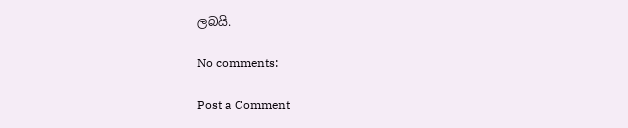ලබයි.

No comments:

Post a Comment